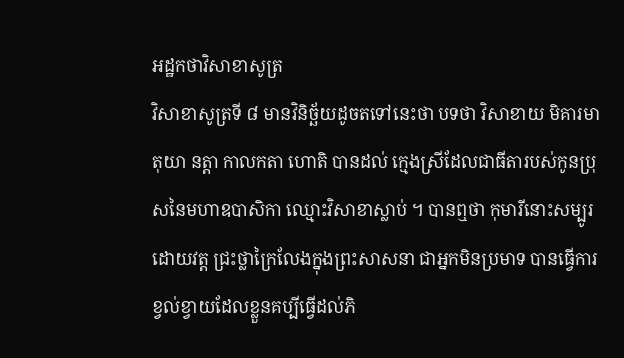អដ្ឋកថាវិសាខាសូត្រ
វិសាខាសូត្រទី ៨ មានវិនិច្ឆ័យដូចតទៅនេះថា បទថា វិសាខាយ មិគារមាតុយា នត្តា កាលកតា ហោតិ បានដល់ ក្មេងស្រីដែលជាធីតារបស់កូនប្រុសនៃមហាឧបាសិកា ឈ្មោះវិសាខាស្លាប់ ។ បានឮថា កុមារីនោះសម្បូរដោយវត្ត ជ្រះថ្លាក្រៃលែងក្នុងព្រះសាសនា ជាអ្នកមិនប្រមាទ បានធ្វើការខ្វល់ខ្វាយដែលខ្លួនគប្បីធ្វើដល់ភិ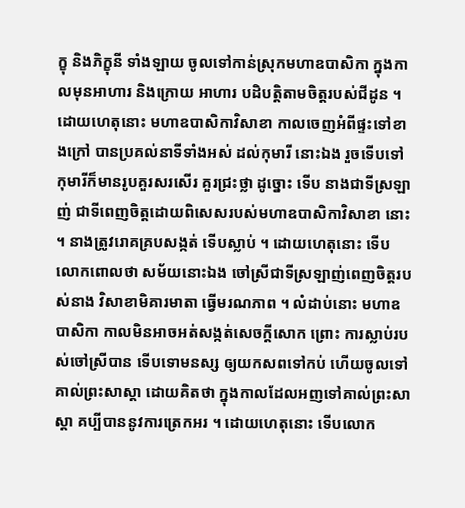ក្ខុ និងភិក្ខុនី ទាំងឡាយ ចូលទៅកាន់ស្រុកមហាឧបាសិកា ក្នុងកាលមុនអាហារ និងក្រោយ អាហារ បដិបត្តិតាមចិត្តរបស់ជីដូន ។ ដោយហេតុនោះ មហាឧបាសិកាវិសាខា កាលចេញអំពីផ្ទះទៅខាងក្រៅ បានប្រគល់នាទីទាំងអស់ ដល់កុមារី នោះឯង រួចទើបទៅ កុមារីក៏មានរូបគួរសរសើរ គួរជ្រះថ្លា ដូច្នោះ ទើប នាងជាទីស្រឡាញ់ ជាទីពេញចិត្តដោយពិសេសរបស់មហាឧបាសិកាវិសាខា នោះ ។ នាងត្រូវរោគគ្របសង្កត់ ទើបស្លាប់ ។ ដោយហេតុនោះ ទើប លោកពោលថា សម័យនោះឯង ចៅស្រីជាទីស្រឡាញ់ពេញចិត្តរបស់នាង វិសាខាមិគារមាតា ធ្វើមរណភាព ។ លំដាប់នោះ មហាឧបាសិកា កាលមិនអាចអត់សង្កត់សេចក្តីសោក ព្រោះ ការស្លាប់របស់ចៅស្រីបាន ទើបទោមនស្ស ឲ្យយកសពទៅកប់ ហើយចូលទៅ គាល់ព្រះសាស្តា ដោយគិតថា ក្នុងកាលដែលអញទៅគាល់ព្រះសាស្តា គប្បីបាននូវការត្រេកអរ ។ ដោយហេតុនោះ ទើបលោក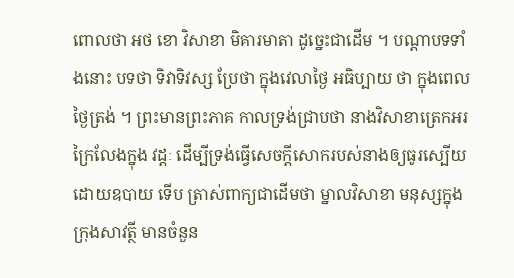ពោលថា អថ ខោ វិសាខា មិគារមាតា ដូច្នេះជាដើម ។ បណ្តាបទទាំងនោះ បទថា ទិវាទិវស្ស ប្រែថា ក្នុងវេលាថ្ងៃ អធិប្បាយ ថា ក្នុងពេលថ្ងៃត្រង់ ។ ព្រះមានព្រះភាគ កាលទ្រង់ជ្រាបថា នាងវិសាខាត្រេកអរក្រៃលែងក្នុង វដ្តៈ ដើម្បីទ្រង់ធ្វើសេចក្តីសោករបស់នាងឲ្យធូរស្បើយ ដោយឧបាយ ទើប ត្រាស់ពាក្យជាដើមថា ម្នាលវិសាខា មនុស្សក្នុងក្រុងសាវត្ថី មានចំនួន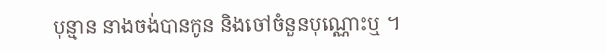បុន្មាន នាងចង់បានកូន និងចៅចំនួនបុណ្ណោះឬ ។